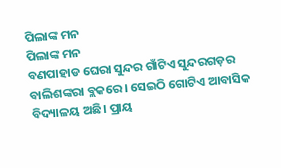ପିଲାଙ୍କ ମନ
ପିଲାଙ୍କ ମନ
ବଣପାହାଡ ଘେରା ସୁନ୍ଦର ଗାଁଟିଏ ସୁନ୍ଦରଗଡ଼ର ବାଲିଶଙ୍କରା ବ୍ଲକରେ। ସେଇଠି ଗୋଟିଏ ଆବାସିକ ବିଦ୍ୟାଳୟ ଅଛି। ପ୍ରାୟ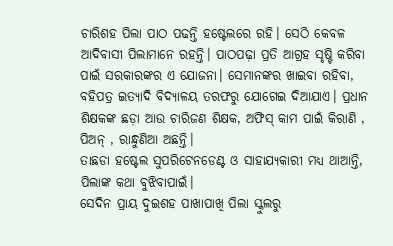ଚାରିଶହ ପିଲା ପାଠ ପଢନ୍ତି ହଷ୍ଟେଲରେ ରହି। ସେଠି କେବଳ ଆଦିବାସୀ ପିଲାମାନେ ରହନ୍ତି। ପାଠପଢ଼ା ପ୍ରତି ଆଗ୍ରହ ସୃଷ୍ଟି କରିବା ପାଇଁ ସରକାରଙ୍କର ଏ ଯୋଜନା। ସେମାନଙ୍କର ଖାଇବା ରହିବା, ବହିପତ୍ର ଇତ୍ୟାଦି ବିଦ୍ୟାଳୟ ତରଫରୁ ଯୋଗେଇ ଦିଆଯାଏ। ପ୍ରଧାନ ଶିକ୍ଷକଙ୍କ ଛଡ଼ା ଆଉ ଚାରିଜଣ ଶିକ୍ଷକ, ଅଫିସ୍ କାମ ପାଇଁ କିରାଣି , ପିଅନ୍ , ରାନ୍ଧୁଣିଆ ଅଛନ୍ତି।
ତାଛଡା ହଷ୍ଟେଲ ସୁପରିଟେନଡେଣ୍ଟ ଓ ସାହାଯ୍ୟକାରୀ ମଧ୍ୟ ଥାଆନ୍ତି, ପିଲାଙ୍କ କଥା ବୁଝିବାପାଇଁ।
ସେଦିନ ପ୍ରାୟ ଦୁଇଶହ ପାଖାପାଖି ପିଲା ସ୍କୁଲରୁ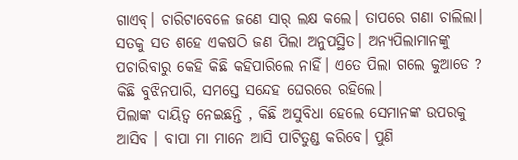ଗାଏବ୍। ଚାରିଟାବେଳେ ଜଣେ ସାର୍ ଲକ୍ଷ କଲେ। ତାପରେ ଗଣା ଚାଲିଲା। ସତକୁ ସତ ଶହେ ଏକଷଠି ଜଣ ପିଲା ଅନୁପସ୍ଥିତ। ଅନ୍ଯପିଲାମାନଙ୍କୁ ପଚାରିବାରୁ କେହି କିଛି କହିପାରିଲେ ନାହିଁ। ଏତେ ପିଲା ଗଲେ କୁଆଡେ ? କିଛି ବୁଝିନପାରି, ସମସ୍ତେ ସନ୍ଦେହ ଘେରରେ ରହିଲେ।
ପିଲାଙ୍କ ଦାୟିତ୍ଵ ନେଇଛନ୍ତି , କିଛି ଅସୁବିଧା ହେଲେ ସେମାନଙ୍କ ଉପରକୁ ଆସିବ । ବାପା ମା ମାନେ ଆସି ପାଟିତୁଣ୍ଡ କରିବେ। ପୁଣି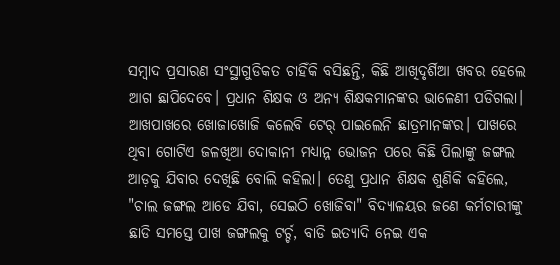ସମ୍ବାଦ ପ୍ରସାରଣ ସଂସ୍ଥାଗୁଡିକତ ଚାହିଁକି ବସିଛନ୍ତି, କିଛି ଆଖିଦୃର୍ଶିଆ ଖବର ହେଲେ ଆଗ ଛାପିଦେବେ। ପ୍ରଧାନ ଶିକ୍ଷକ ଓ ଅନ୍ୟ ଶିକ୍ଷକମାନଙ୍କର ଭାଳେଣୀ ପଡିଗଲା। ଆଖପାଖରେ ଖୋଜାଖୋଜି କଲେବି ଟେର୍ ପାଇଲେନି ଛାତ୍ରମାନଙ୍କର। ପାଖରେ ଥିବା ଗୋଟିଏ ଜଳଖିଆ ଦୋକାନୀ ମଧ୍ଯାନ୍ନ ଭୋଜନ ପରେ କିଛି ପିଲାଙ୍କୁ ଜଙ୍ଗଲ ଆଡ଼କୁ ଯିବାର ଦେଖିଛି ବୋଲି କହିଲା। ତେଣୁ ପ୍ରଧାନ ଶିକ୍ଷକ ଶୁଣିକି କହିଲେ, "ଚାଲ ଜଙ୍ଗଲ ଆଡେ ଯିବା, ସେଇଠି ଖୋଜିବା" ବିଦ୍ୟାଳୟର ଜଣେ କର୍ମଚାରୀଙ୍କୁ ଛାଡି ସମସ୍ତେ ପାଖ ଜଙ୍ଗଲକୁ ଟର୍ଚ୍ଚ, ବାଡି ଇତ୍ୟାଦି ନେଇ ଏକ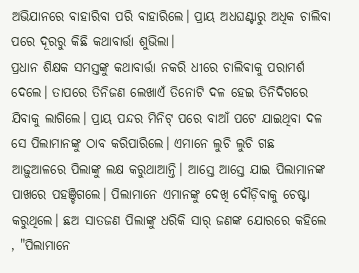ଅଭିଯାନରେ ବାହାରିବା ପରି ବାହାରିଲେ। ପ୍ରାୟ ଅଧଘଣ୍ଟାରୁ ଅଧିକ ଚାଲିବା ପରେ ଦୂରରୁ କିଛି କଥାବାର୍ତ୍ତା ଶୁଭିଲା।
ପ୍ରଧାନ ଶିକ୍ଷକ ସମସ୍ତଙ୍କୁ କଥାବାର୍ତ୍ତା ନକରି ଧୀରେ ଚାଲିଵାକୁ ପରାମର୍ଶ ଦେଲେ। ତାପରେ ତିନିଜଣ ଲେଖାଏଁ ତିନୋଟି ଦଳ ହେଇ ତିନିଦିଗରେ ଯିବାକୁ ଲାଗିଲେ। ପ୍ରାୟ ପନ୍ଦର ମିନିଟ୍ ପରେ ବାଆଁ ପଟେ ଯାଇଥିବା ଦଳ ସେ ପିଲାମାନଙ୍କୁ ଠାବ କରିପାରିଲେ। ଏମାନେ ଲୁଚି ଲୁଚି ଗଛ ଆଢ଼ୁଆଳରେ ପିଲାଙ୍କୁ ଲକ୍ଷ କରୁଥାଆନ୍ତି। ଆସ୍ତେ ଆସ୍ତେ ଯାଇ ପିଲାମାନଙ୍କ ପାଖରେ ପହଞ୍ଚିଗଲେ। ପିଲାମାନେ ଏମାନଙ୍କୁ ଦେଖି ଦୌଡ଼ିବାକୁ ଚେଷ୍ଟା କରୁଥିଲେ। ଛଅ ସାତଜଣ ପିଲାଙ୍କୁ ଧରିକି ସାର୍ ଜଣଙ୍କ ଯୋରରେ କହିଲେ , "ପିଲାମାନେ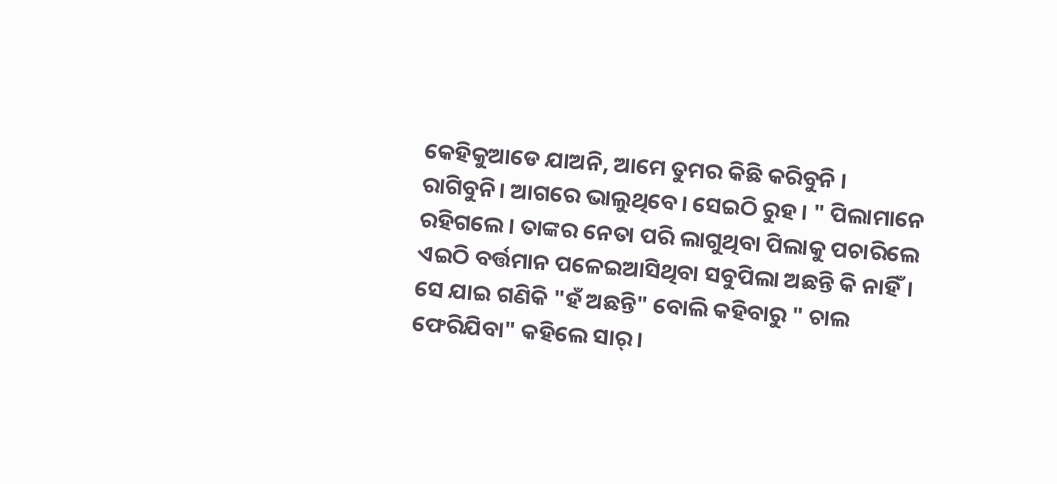କେହିକୁଆଡେ ଯାଅନି, ଆମେ ତୁମର କିଛି କରିବୁନି । ରାଗିବୁନି। ଆଗରେ ଭାଲୁଥିବେ। ସେଇଠି ରୁହ। " ପିଲାମାନେ ରହିଗଲେ । ତାଙ୍କର ନେତା ପରି ଲାଗୁଥିବା ପିଲାକୁ ପଚାରିଲେ ଏଇଠି ବର୍ତ୍ତମାନ ପଳେଇଆସିଥିବା ସବୁପିଲା ଅଛନ୍ତି କି ନାହିଁ। ସେ ଯାଇ ଗଣିକି "ହଁ ଅଛନ୍ତି" ବୋଲି କହିବାରୁ " ଚାଲ ଫେରିଯିବା" କହିଲେ ସାର୍।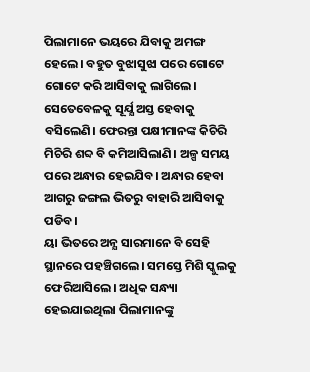ପିଲାମାନେ ଭୟରେ ଯିବାକୁ ଅମଙ୍ଗ ହେଲେ। ବହୁତ ବୁଝାସୁଝା ପରେ ଗୋଟେ ଗୋଟେ କରି ଆସିବାକୁ ଲାଗିଲେ। ସେତେବେଳକୁ ସୂର୍ଯ୍ଯ ଅସ୍ତ ହେବାକୁ ବସିଲେଣି। ଫେରନ୍ତା ପକ୍ଷୀମାନଙ୍କ କିଚିରି ମିଚିରି ଶବ୍ଦ ବି କମିଆସିଲାଣି। ଅଳ୍ପ ସମୟ ପରେ ଅନ୍ଧାର ହେଇଯିବ। ଅନ୍ଧାର ହେବା ଆଗରୁ ଜଙ୍ଗଲ ଭିତରୁ ବାହାରି ଆସିବାକୁ ପଡିବ।
ୟା ଭିତରେ ଅନ୍ଯ ସାରମାନେ ବି ସେହି ସ୍ଥାନରେ ପହଞ୍ଚିଗଲେ। ସମସ୍ତେ ମିଶି ସ୍କୁଲକୁ ଫେରିଆସିଲେ। ଅଧିକ ସନ୍ଧ୍ୟା ହେଇଯାଇଥିଲା ପିଲାମାନଙ୍କୁ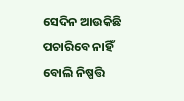ସେଦିନ ଆଉକିଛି ପଚାରିବେ ନାହିଁ ବୋଲି ନିଷ୍ପତ୍ତି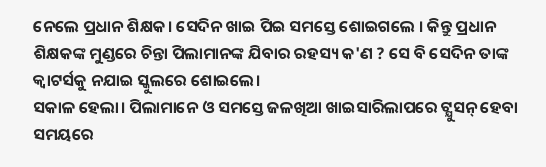ନେଲେ ପ୍ରଧାନ ଶିକ୍ଷକ। ସେଦିନ ଖାଇ ପିଇ ସମସ୍ତେ ଶୋଇଗଲେ । କିନ୍ତୁ ପ୍ରଧାନ ଶିକ୍ଷକଙ୍କ ମୁଣ୍ଡରେ ଚିନ୍ତା ପିଲାମାନଙ୍କ ଯିବାର ରହସ୍ୟ କ'ଣ ? ସେ ବି ସେଦିନ ତାଙ୍କ କ୍ବାଟର୍ସକୁ ନଯାଇ ସ୍କୁଲରେ ଶୋଇଲେ।
ସକାଳ ହେଲା। ପିଲାମାନେ ଓ ସମସ୍ତେ ଜଳଖିଆ ଖାଇସାରିଲାପରେ ଟ୍ଯୁସନ୍ ହେବା ସମୟରେ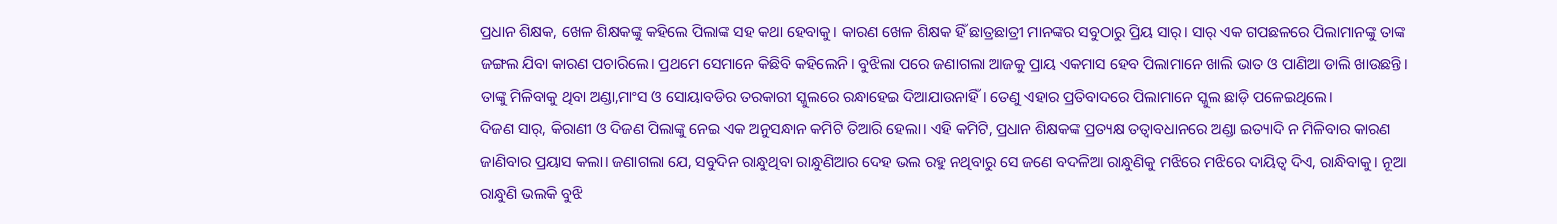ପ୍ରଧାନ ଶିକ୍ଷକ, ଖେଳ ଶିକ୍ଷକଙ୍କୁ କହିଲେ ପିଲାଙ୍କ ସହ କଥା ହେବାକୁ। କାରଣ ଖେଳ ଶିକ୍ଷକ ହିଁ ଛାତ୍ରଛାତ୍ରୀ ମାନଙ୍କର ସବୁଠାରୁ ପ୍ରିୟ ସାର୍। ସାର୍ ଏକ ଗପଛଳରେ ପିଲାମାନଙ୍କୁ ତାଙ୍କ ଜଙ୍ଗଲ ଯିବା କାରଣ ପଚାରିଲେ। ପ୍ରଥମେ ସେମାନେ କିଛିବି କହିଲେନି। ବୁଝିଲା ପରେ ଜଣାଗଲା ଆଜକୁ ପ୍ରାୟ ଏକମାସ ହେବ ପିଲାମାନେ ଖାଲି ଭାତ ଓ ପାଣିଆ ଡାଲି ଖାଉଛନ୍ତି। ତାଙ୍କୁ ମିଳିବାକୁ ଥିବା ଅଣ୍ଡା,ମାଂସ ଓ ସୋୟାବଡିର ତରକାରୀ ସ୍କୁଲରେ ରନ୍ଧାହେଇ ଦିଆଯାଉନାହିଁ। ତେଣୁ ଏହାର ପ୍ରତିବାଦରେ ପିଲାମାନେ ସ୍କୁଲ ଛାଡ଼ି ପଳେଇଥିଲେ।
ଦିଜଣ ସାର୍, କିରାଣୀ ଓ ଦିଜଣ ପିଲାଙ୍କୁ ନେଇ ଏକ ଅନୁସନ୍ଧାନ କମିଟି ତିଆରି ହେଲା। ଏହି କମିଟି, ପ୍ରଧାନ ଶିକ୍ଷକଙ୍କ ପ୍ରତ୍ୟକ୍ଷ ତତ୍ବାବଧାନରେ ଅଣ୍ଡା ଇତ୍ୟାଦି ନ ମିଳିବାର କାରଣ ଜାଣିବାର ପ୍ରୟାସ କଲା। ଜଣାଗଲା ଯେ, ସବୁଦିନ ରାନ୍ଧୁଥିବା ରାନ୍ଧୁଣିଆର ଦେହ ଭଲ ରହୁ ନଥିବାରୁ ସେ ଜଣେ ବଦଳିଆ ରାନ୍ଧୁଣିକୁ ମଝିରେ ମଝିରେ ଦାୟିତ୍ଵ ଦିଏ, ରାନ୍ଧିବାକୁ। ନୂଆ ରାନ୍ଧୁଣି ଭଲକି ବୁଝି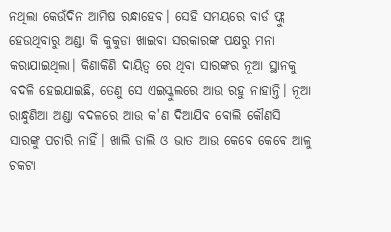ନଥିଲା କେଉଁଦିନ ଆମିଷ ରନ୍ଧାହେବ। ସେହି ସମୟରେ ବାର୍ଡ ଫ୍ଲୁ ହେଉଥିବାରୁ ଅଣ୍ଡା କି କୁକୁଡା ଖାଇବା ସରକାରଙ୍କ ପକ୍ଷରୁ ମନା କରାଯାଇଥିଲା। କିଣାକିଣି ଦାୟିତ୍ଵ ରେ ଥିବା ସାରଙ୍କର ନୂଆ ସ୍ଥାନକୁ ବଦଳି ହେଇଯାଇଛି, ତେଣୁ ସେ ଏଇସ୍କୁଲରେ ଆଉ ରହୁ ନାହାନ୍ତି। ନୂଆ ରାନ୍ଧୁଣିଆ ଅଣ୍ଡା ବଦଳରେ ଆଉ କ'ଣ ଦିଆଯିବ ବୋଲି କୌଣସି ସାରଙ୍କୁ ପଚାରି ନାହିଁ। ଖାଲି ଡାଲି ଓ ଭାତ ଆଉ କେବେ କେବେ ଆଳୁ ଚକଟା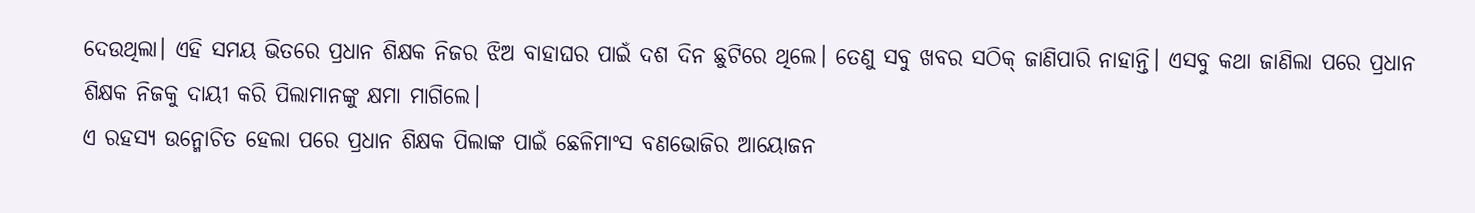ଦେଉଥିଲା। ଏହି ସମୟ ଭିତରେ ପ୍ରଧାନ ଶିକ୍ଷକ ନିଜର ଝିଅ ବାହାଘର ପାଇଁ ଦଶ ଦିନ ଛୁଟିରେ ଥିଲେ। ତେଣୁ ସବୁ ଖବର ସଠିକ୍ ଜାଣିପାରି ନାହାନ୍ତି। ଏସବୁ କଥା ଜାଣିଲା ପରେ ପ୍ରଧାନ ଶିକ୍ଷକ ନିଜକୁ ଦାୟୀ କରି ପିଲାମାନଙ୍କୁ କ୍ଷମା ମାଗିଲେ।
ଏ ରହସ୍ୟ ଉନ୍ମୋଚିତ ହେଲା ପରେ ପ୍ରଧାନ ଶିକ୍ଷକ ପିଲାଙ୍କ ପାଇଁ ଛେଳିମାଂସ ବଣଭୋଜିର ଆୟୋଜନ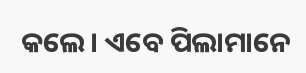କଲେ। ଏବେ ପିଲାମାନେ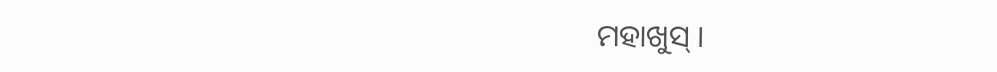ମହାଖୁସ୍ ।